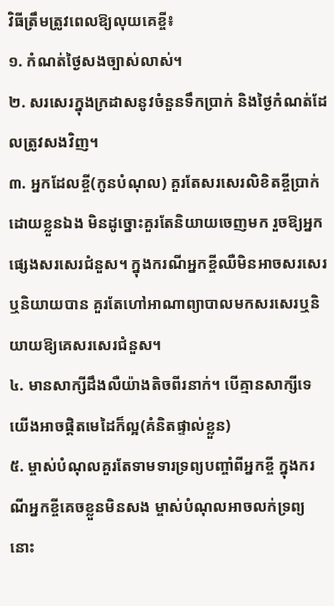វិធីត្រឹមត្រូវពេលឱ្យលុយគេខ្ចី៖
១. កំណត់ថ្ងៃសងច្បាស់លាស់។
២. សរសេរក្នុងក្រដាសនូវចំនួនទឹកប្រាក់ និងថ្ងៃកំណត់ដែលត្រូវសងវិញ។
៣. អ្នកដែលខ្ចី(កូនបំណុល) គួរតែសរសេរលិខិតខ្ចីប្រាក់ដោយខ្លួនឯង មិនដូច្នោះគួរតែនិយាយចេញមក រួចឱ្យអ្នកផ្សេងសរសេរជំនួស។ ក្នុងករណីអ្នកខ្ចីឈឺមិនអាចសរសេរឬនិយាយបាន គួរតែហៅអាណាព្យាបាលមកសរសេរឬនិយាយឱ្យគេសរសេរជំនួស។
៤. មានសាក្សីដឹងលឺយ៉ាងតិចពីរនាក់។ បេីគ្មានសាក្សីទេ យេីងអាចផ្ដិតមេដៃក៏ល្អ(គំនិតផ្ទាល់ខ្លួន)
៥. ម្ចាស់បំណុលគួរតែទាមទារទ្រព្យបញ្ចាំពីអ្នកខ្ចី ក្នុងករណីអ្នកខ្ចីគេចខ្លួនមិនសង ម្ចាស់បំណុលអាចលក់ទ្រព្យនោះ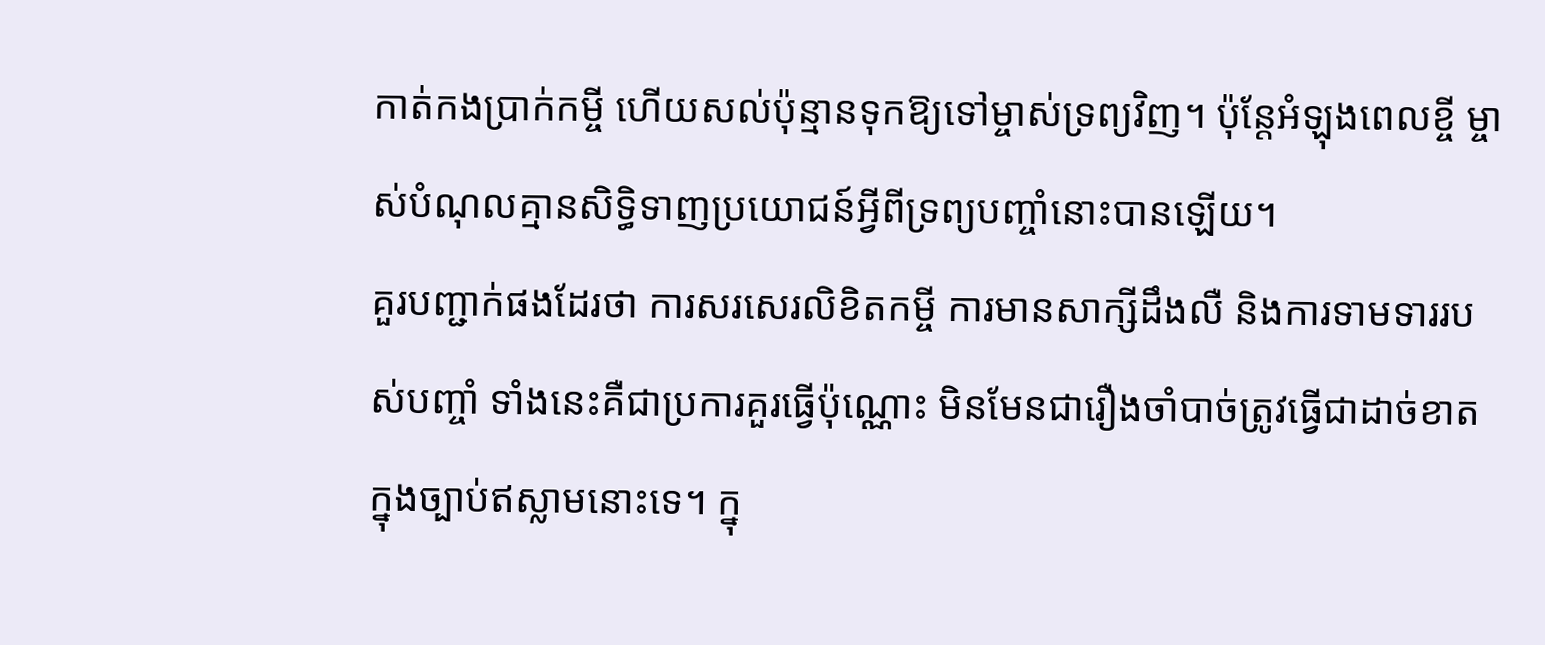កាត់កងប្រាក់កម្ចី ហេីយសល់ប៉ុន្មានទុកឱ្យទៅម្ចាស់ទ្រព្យវិញ។ ប៉ុន្តែអំឡុងពេលខ្ចី ម្ចាស់បំណុលគ្មានសិទ្ធិទាញប្រយោជន៍អ្វីពីទ្រព្យបញ្ចាំនោះបានឡេីយ។
គួរបញ្ជាក់ផងដែរថា ការសរសេរលិខិតកម្ចី ការមានសាក្សីដឹងលឺ និងការទាមទាររបស់បញ្ចាំ ទាំងនេះគឺជាប្រការគួរធ្វេីប៉ុណ្ណោះ មិនមែនជារឿងចាំបាច់ត្រូវធ្វេីជាដាច់ខាតក្នុងច្បាប់ឥស្លាមនោះទេ។ ក្នុ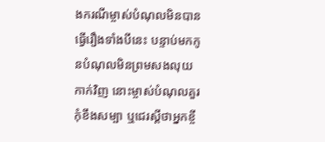ងករណីម្ចាស់បំណុលមិនបានធ្វេីរឿងទាំងបីនេះ បន្ទាប់មកកូនបំណុលមិនព្រមសងលុយកាក់វិញ នោះម្ចាស់បំណុលគួរកុំខឹងសម្បា ឬជេរស្ដីថាអ្នកខ្ចី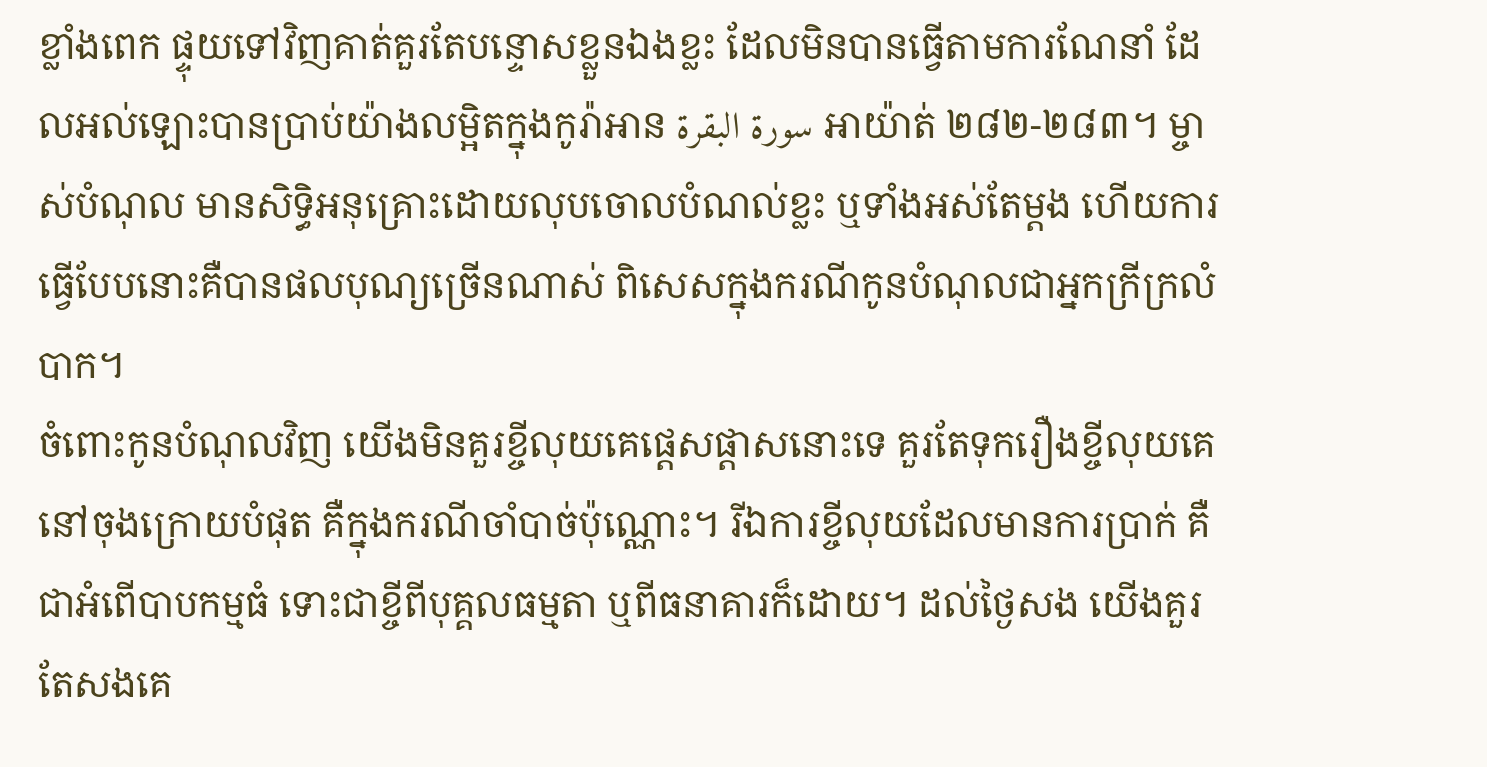ខ្លាំងពេក ផ្ទុយទៅវិញគាត់គួរតែបន្ទោសខ្លួនឯងខ្លះ ដែលមិនបានធ្វេីតាមការណែនាំ ដែលអល់ឡោះបានប្រាប់យ៉ាងលម្អិតក្នុងកូរ៉ាអាន سورة البقرة អាយ៉ាត់ ២៨២-២៨៣។ ម្ចាស់បំណុល មានសិទ្ធិអនុគ្រោះដោយលុបចោលបំណល់ខ្លះ ឬទាំងអស់តែម្ដង ហេីយការធ្វេីបែបនោះគឺបានផលបុណ្យច្រេីនណាស់ ពិសេសក្នុងករណីកូនបំណុលជាអ្នកក្រីក្រលំបាក។
ចំពោះកូនបំណុលវិញ យេីងមិនគួរខ្ចីលុយគេផ្ដេសផ្ដាសនោះទេ គួរតែទុករឿងខ្ចីលុយគេ នៅចុងក្រោយបំផុត គឺក្នុងករណីចាំបាច់ប៉ុណ្ណោះ។ រីឯការខ្ចីលុយដែលមានការប្រាក់ គឺជាអំពេីបាបកម្មធំ ទោះជាខ្ចីពីបុគ្គលធម្មតា ឬពីធនាគារក៏ដោយ។ ដល់ថ្ងៃសង យេីងគួរតែសងគេ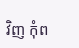វិញ កុំព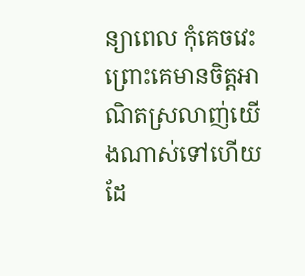ន្យាពេល កុំគេចវេះ ព្រោះគេមានចិត្តអាណិតស្រលាញ់យេីងណាស់ទៅហេីយដែ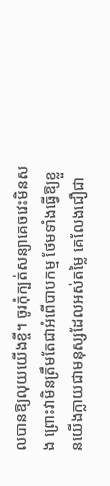លបានឱ្យលុយយេីងខ្ចី។ ចូរកុំក្បត់សន្យាគេចវេះមិនសង ព្រោះវាមិនត្រឹមតែជាអំពេីបាបកម្ម ថែមទាំងធ្វេីឱ្យខ្លួនយេីងក្លាយជាមនុស្សដែលអស់តម្លៃ គេលែងជឿជា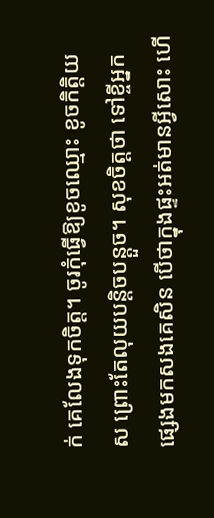ក់ គេលែងទុកចិត្ត។ ចូរកុំធ្វេីឱ្យខូចឈ្មោះ ខូចកិត្តិយស ព្រោះតែលុយបន្តិចបន្តួច។ សុខចិត្តថា ទៅខ្ចីអ្នកផ្សេងមកសងគេសិន បេីថាក្នុងផ្ទះអត់មានអ្វីសោះ ហេី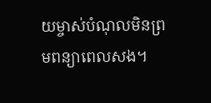យម្ចាស់បំណុលមិនព្រមពន្យាពេលសង។